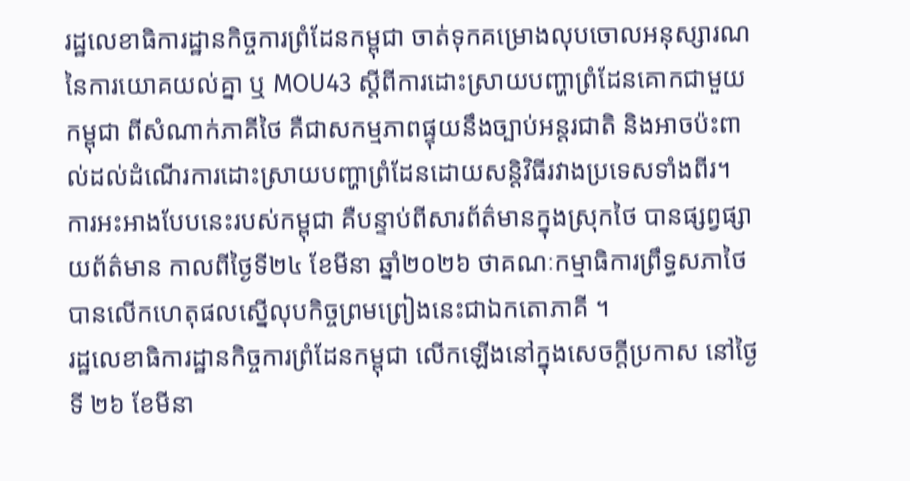រដ្ឋលេខាធិការដ្ឋានកិច្ចការព្រំដែនកម្ពុជា ចាត់ទុកគម្រោងលុបចោលអនុស្សារណនៃការយោគយល់គ្នា ឬ MOU43 ស្តីពីការដោះស្រាយបញ្ហាព្រំដែនគោកជាមួយកម្ពុជា ពីសំណាក់ភាគីថៃ គឺជាសកម្មភាពផ្ទុយនឹងច្បាប់អន្តរជាតិ និងអាចប៉ះពាល់ដល់ដំណើរការដោះស្រាយបញ្ហាព្រំដែនដោយសន្តិវិធីរវាងប្រទេសទាំងពីរ។
ការអះអាងបែបនេះរបស់កម្ពុជា គឺបន្ទាប់ពីសារព័ត៌មានក្នុងស្រុកថៃ បានផ្សព្វផ្សាយព័ត៌មាន កាលពីថ្ងៃទី២៤ ខែមីនា ឆ្នាំ២០២៦ ថាគណៈកម្មាធិការព្រឹទ្ធសភាថៃ បានលើកហេតុផលស្នើលុបកិច្ចព្រមព្រៀងនេះជាឯកតោភាគី ។
រដ្ឋលេខាធិការដ្ឋានកិច្ចការព្រំដែនកម្ពុជា លើកឡើងនៅក្នុងសេចក្តីប្រកាស នៅថ្ងៃទី ២៦ ខែមីនា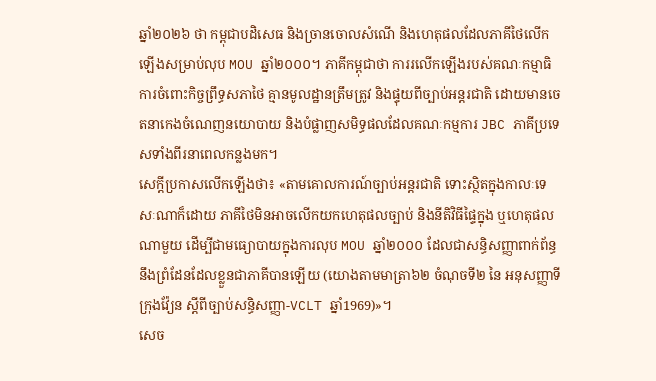ឆ្នាំ២០២៦ ថា កម្ពុជាបដិសេធ និងច្រានចោលសំណើ និងហេតុផលដែលភាគីថៃលើកឡើងសម្រាប់លុប MOU ឆ្នាំ២០០០។ ភាគីកម្ពុជាថា ការរលើកឡើងរបស់គណៈកម្មាធិការចំពោះកិច្ចព្រឹទ្ធសភាថៃ គ្មានមូលដ្ឋានត្រឹមត្រូវ និងផ្ទុយពីច្បាប់អន្តរជាតិ ដោយមានចេតនាកេងចំណេញនយោបាយ និងបំផ្លាញសមិទ្ធផលដែលគណៈកម្មការ JBC ភាគីប្រទេសទាំងពីរនាពេលកន្លងមក។
សេក្តីប្រកាសលើកឡើងថា៖ «តាមគោលការណ៍ច្បាប់អន្តរជាតិ ទោះស្ថិតក្នុងកាលៈទេសៈណាក៏ដោយ ភាគីថៃមិនអាចលើកយកហេតុផលច្បាប់ និងនីតិវិធីផ្ទៃក្នុង ឬហេតុផលណាមួយ ដើម្បីជាមធ្យោបាយក្នុងការលុប MOU ឆ្នាំ២០០០ ដែលជាសន្ធិសញ្ញាពាក់ព័ន្ធនឹងព្រំដែនដែលខ្លួនជាភាគីបានឡើយ (យោងតាមមាត្រា៦២ ចំណុចទី២ នៃ អនុសញ្ញាទីក្រុងវ៉្យែន ស្តីពីច្បាប់សន្ធិសញ្ញា-VCLT ឆ្នាំ1969)»។
សេច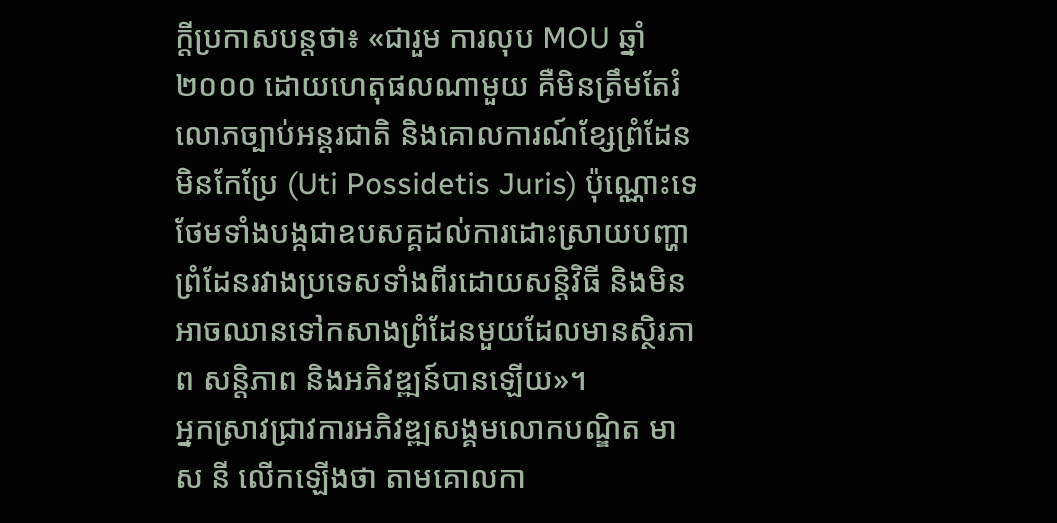ក្តីប្រកាសបន្តថា៖ «ជារួម ការលុប MOU ឆ្នាំ២០០០ ដោយហេតុផលណាមួយ គឺមិនត្រឹមតែរំលោភច្បាប់អន្តរជាតិ និងគោលការណ៍ខ្សែព្រំដែនមិនកែប្រែ (Uti Possidetis Juris) ប៉ុណ្ណោះទេ ថែមទាំងបង្កជាឧបសគ្គដល់ការដោះស្រាយបញ្ហាព្រំដែនរវាងប្រទេសទាំងពីរដោយសន្តិវិធី និងមិនអាចឈានទៅកសាងព្រំដែនមួយដែលមានស្ថិរភាព សន្តិភាព និងអភិវឌ្ឍន៍បានឡើយ»។
អ្នកស្រាវជ្រាវការអភិវឌ្ឍសង្គមលោកបណ្ឌិត មាស នី លើកឡើងថា តាមគោលកា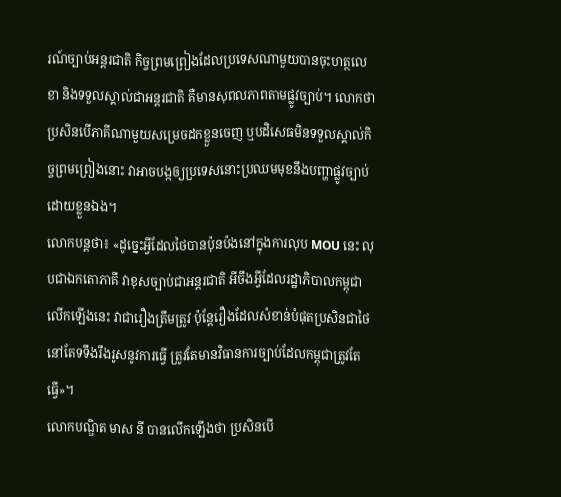រណ៍ច្បាប់អន្តរជាតិ កិច្ចព្រមព្រៀងដែលប្រទេសណាមួយបានចុះហត្ថលេខា និងទទួលស្គាល់ជាអន្តរជាតិ គឺមានសុពលភាពតាមផ្លូវច្បាប់។ លោកថា ប្រសិនបើភាគីណាមួយសម្រេចដកខ្លួនចេញ ឬបដិសេធមិនទទួលស្គាល់កិច្ចព្រមព្រៀងនោះ វាអាចបង្កឲ្យប្រទេសនោះប្រឈមមុខនឹងបញ្ហាផ្លូវច្បាប់ដោយខ្លួនឯង។
លោកបន្តថា៖ «ដូច្នេះអ្វីដែលថៃបានប៉ុនប៉ងនៅក្នុងការលុប MOU នេះ លុបជាឯកតោភាគី វាខុសច្បាប់ជាអន្តរជាតិ អីចឹងអ្វីដែលរដ្ឋាភិបាលកម្ពុជាលើកឡើងនេះ វាជារឿងត្រឹមត្រូវ ប៉ុន្តែរឿងដែលសំខាន់បំផុតប្រសិនជាថៃនៅតែទទឹងរឹងរូសនូវការធ្វើ ត្រូវតែមានវិធានការច្បាប់ដែលកម្ពុជាត្រូវតែធ្វើ»។
លោកបណ្ឌិត មាស នី បានលើកឡើងថា ប្រសិនបើ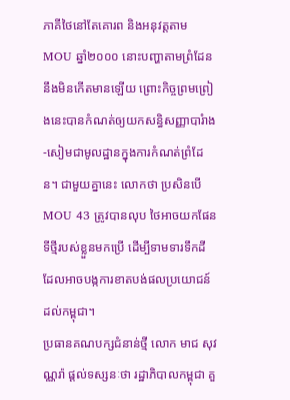ភាគីថៃនៅតែគោរព និងអនុវត្តតាម MOU ឆ្នាំ២០០០ នោះបញ្ហាតាមព្រំដែននឹងមិនកើតមានឡើយ ព្រោះកិច្ចព្រមព្រៀងនេះបានកំណត់ឲ្យយកសន្ធិសញ្ញាបារំាង-សៀមជាមូលដ្ឋានក្នុងការកំណត់ព្រំដែន។ ជាមួយគ្នានេះ លោកថា ប្រសិនបើ MOU 43 ត្រូវបានលុប ថៃអាចយកផែនទីថ្មីរបស់ខ្លួនមកប្រើ ដើម្បីទាមទារទឹកដី ដែលអាចបង្កការខាតបង់ផលប្រយោជន៍ដល់កម្ពុជា។
ប្រធានគណបក្សជំនាន់ថ្មី លោក មាជ សុវណ្ណរ៉ា ផ្តល់ទស្សនៈថា រដ្ឋាភិបាលកម្ពុជា គួ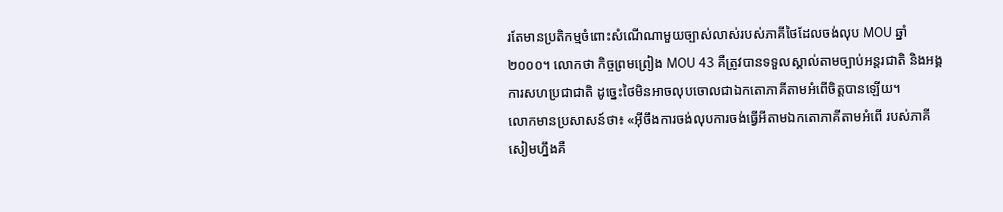រតែមានប្រតិកម្មចំពោះសំណើណាមួយច្បាស់លាស់របស់ភាគីថៃដែលចង់លុប MOU ឆ្នាំ២០០០។ លោកថា កិច្ចព្រមព្រៀង MOU 43 គឺត្រូវបានទទួលស្គាល់តាមច្បាប់អន្តរជាតិ និងអង្គការសហប្រជាជាតិ ដូច្នេះថៃមិនអាចលុបចោលជាឯកតោភាគីតាមអំពើចិត្តបានឡើយ។
លោកមានប្រសាសន៍ថា៖ «អ៊ីចឹងការចង់លុបការចង់ធ្វើអីតាមឯកតោភាគីតាមអំពើ របស់ភាគីសៀមហ្នឹងគឺ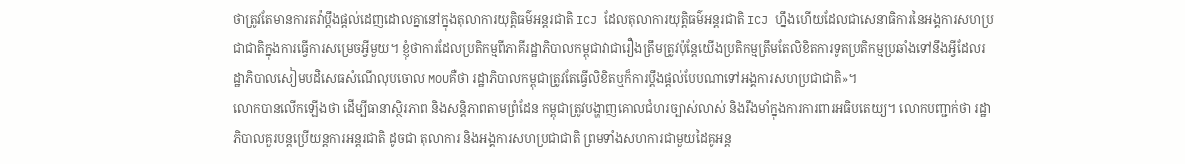ថាត្រូវតែមានការតវ៉ាប្ដឹងផ្ដល់ដេញដោលគ្នានៅក្នុងតុលាការយុត្តិធម៌អន្តរជាតិ ICJ ដែលតុលាការយុត្តិធម៌អន្តរជាតិ ICJ ហ្នឹងហើយដែលជាសេនាធិការនៃអង្គការសហប្រជាជាតិក្នុងការធ្វើការសម្រេចអ្វីមួយ។ ខ្ញុំថាការដែលប្រតិកម្មពីភាគីរដ្ឋាភិបាលកម្ពុជាវាជារឿងត្រឹមត្រូវប៉ុន្តែយើងប្រតិកម្មត្រឹមតែលិខិតការទូតប្រតិកម្មប្រឆាំងទៅនឹងអ្វីដែលរដ្ឋាភិបាលសៀមបដិសេធសំណើលុបចោល MOUគឺថា រដ្ឋាភិបាលកម្ពុជាត្រូវតែធ្វើលិខិតឬក៏ការប្តឹងផ្តល់បែបណាទៅអង្គការសហប្រជាជាតិ»។
លោកបានលើកឡើងថា ដើម្បីធានាស្ថិរភាព និងសន្តិភាពតាមព្រំដែន កម្ពុជាត្រូវបង្ហាញគោលជំហរច្បាស់លាស់ និងរឹងមាំក្នុងការការពារអធិបតេយ្យ។ លោកបញ្ជាក់ថា រដ្ឋាភិបាលគួរបន្តប្រើយន្តការអន្តរជាតិ ដូចជា តុលាការ និងអង្គការសហប្រជាជាតិ ព្រមទាំងសហការជាមួយដៃគូអន្ត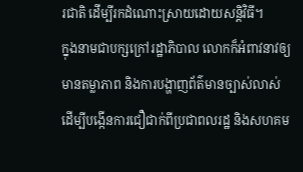រជាតិ ដើម្បីរកដំណោះស្រាយដោយសន្តិវិធី។
ក្នុងនាមជាបក្សក្រៅរដ្ឋាភិបាល លោកក៏អំពាវនាវឲ្យមានតម្លាភាព និងការបង្ហាញព័ត៌មានច្បាស់លាស់ ដើម្បីបង្កើនការជឿជាក់ពីប្រជាពលរដ្ឋ និងសហគម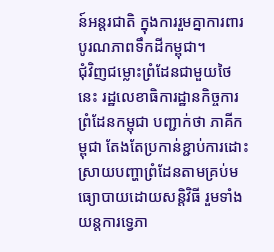ន៍អន្តរជាតិ ក្នុងការរួមគ្នាការពារបូរណភាពទឹកដីកម្ពុជា។
ជុំវិញជម្លោះព្រំដែនជាមួយថៃនេះ រដ្ឋលេខាធិការដ្ឋានកិច្ចការព្រំដែនកម្ពុជា បញ្ជាក់ថា ភាគីកម្ពុជា តែងតែប្រកាន់ខ្ជាប់ការដោះស្រាយបញ្ហាព្រំដែនតាមគ្រប់មធ្យោបាយដោយសន្តិវិធី រួមទាំងយន្តការទ្វេភា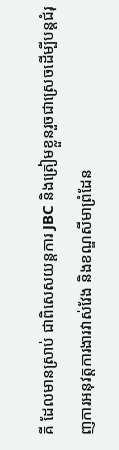គី ដែលមានស្រាប់ ជាពិសេសយន្តការ JBC និងត្រៀមខ្លួនរួចជាស្រេចដើម្បីបន្តជំរុញការអនុវត្តការងារវាស់វែង និងខណ្ឌសីមាព្រំដែន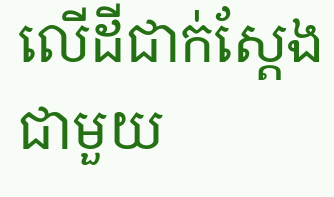លើដីជាក់ស្តែងជាមួយ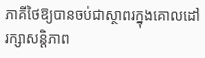ភាគីថៃឱ្យបានចប់ជាស្ថាពរក្នុងគោលដៅរក្សាសន្តិភាព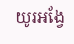យូរអង្វែ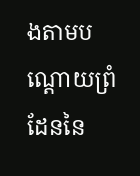ងតាមបណ្តោយព្រំដែននៃ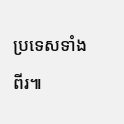ប្រទេសទាំងពីរ៕